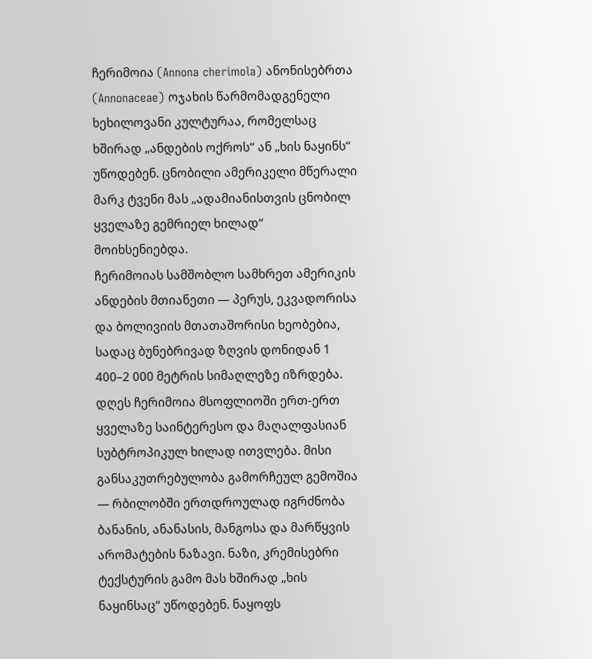ჩერიმოია (Annona cherimola) ანონისებრთა (Annonaceae) ოჯახის წარმომადგენელი ხეხილოვანი კულტურაა, რომელსაც ხშირად „ანდების ოქროს“ ან „ხის ნაყინს“ უწოდებენ. ცნობილი ამერიკელი მწერალი მარკ ტვენი მას „ადამიანისთვის ცნობილ ყველაზე გემრიელ ხილად“ მოიხსენიებდა.
ჩერიმოიას სამშობლო სამხრეთ ამერიკის ანდების მთიანეთი — პერუს, ეკვადორისა და ბოლივიის მთათაშორისი ხეობებია, სადაც ბუნებრივად ზღვის დონიდან 1 400–2 000 მეტრის სიმაღლეზე იზრდება.
დღეს ჩერიმოია მსოფლიოში ერთ-ერთ ყველაზე საინტერესო და მაღალფასიან სუბტროპიკულ ხილად ითვლება. მისი განსაკუთრებულობა გამორჩეულ გემოშია — რბილობში ერთდროულად იგრძნობა ბანანის, ანანასის, მანგოსა და მარწყვის არომატების ნაზავი. ნაზი, კრემისებრი ტექსტურის გამო მას ხშირად „ხის ნაყინსაც“ უწოდებენ. ნაყოფს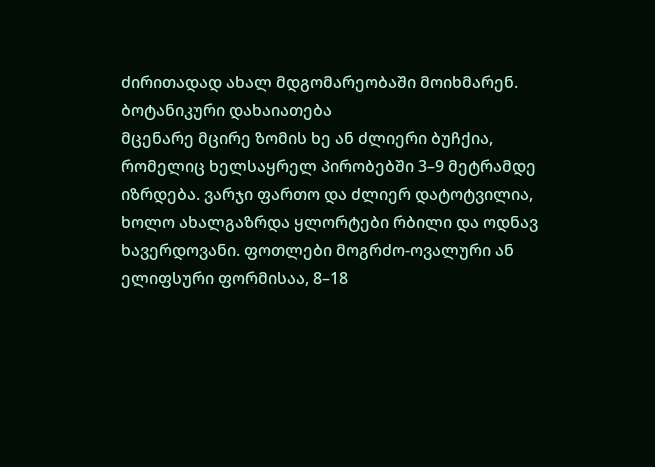ძირითადად ახალ მდგომარეობაში მოიხმარენ.
ბოტანიკური დახაიათება
მცენარე მცირე ზომის ხე ან ძლიერი ბუჩქია, რომელიც ხელსაყრელ პირობებში 3–9 მეტრამდე იზრდება. ვარჯი ფართო და ძლიერ დატოტვილია, ხოლო ახალგაზრდა ყლორტები რბილი და ოდნავ ხავერდოვანი. ფოთლები მოგრძო-ოვალური ან ელიფსური ფორმისაა, 8–18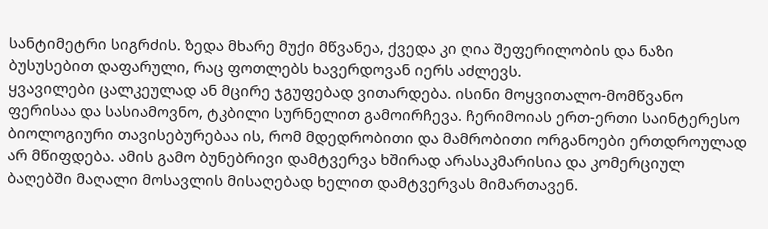სანტიმეტრი სიგრძის. ზედა მხარე მუქი მწვანეა, ქვედა კი ღია შეფერილობის და ნაზი ბუსუსებით დაფარული, რაც ფოთლებს ხავერდოვან იერს აძლევს.
ყვავილები ცალკეულად ან მცირე ჯგუფებად ვითარდება. ისინი მოყვითალო-მომწვანო ფერისაა და სასიამოვნო, ტკბილი სურნელით გამოირჩევა. ჩერიმოიას ერთ-ერთი საინტერესო ბიოლოგიური თავისებურებაა ის, რომ მდედრობითი და მამრობითი ორგანოები ერთდროულად არ მწიფდება. ამის გამო ბუნებრივი დამტვერვა ხშირად არასაკმარისია და კომერციულ ბაღებში მაღალი მოსავლის მისაღებად ხელით დამტვერვას მიმართავენ.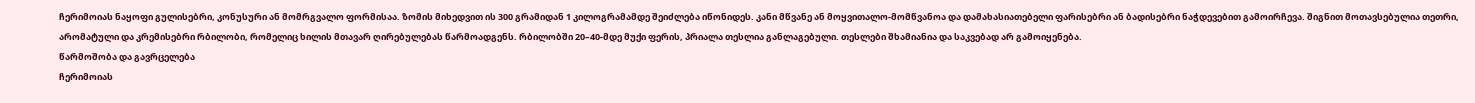ჩერიმოიას ნაყოფი გულისებრი, კონუსური ან მომრგვალო ფორმისაა. ზომის მიხედვით ის 300 გრამიდან 1 კილოგრამამდე შეიძლება იწონიდეს. კანი მწვანე ან მოყვითალო-მომწვანოა და დამახასიათებელი ფარისებრი ან ბადისებრი ნაჭდევებით გამოირჩევა. შიგნით მოთავსებულია თეთრი, არომატული და კრემისებრი რბილობი, რომელიც ხილის მთავარ ღირებულებას წარმოადგენს. რბილობში 20–40-მდე მუქი ფერის, პრიალა თესლია განლაგებული. თესლები შხამიანია და საკვებად არ გამოიყენება.
წარმოშობა და გავრცელება
ჩერიმოიას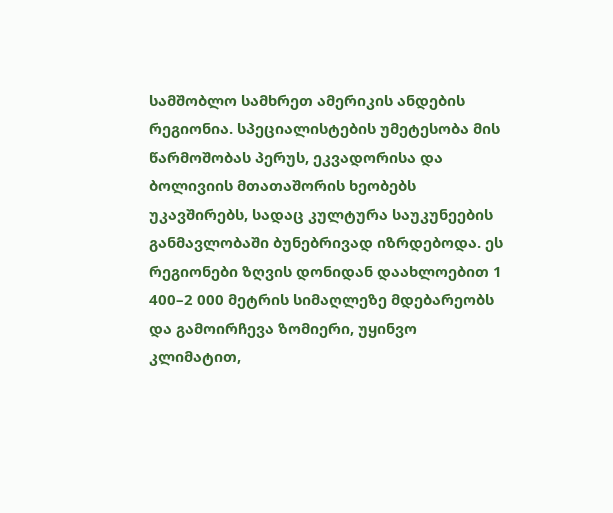სამშობლო სამხრეთ ამერიკის ანდების რეგიონია. სპეციალისტების უმეტესობა მის წარმოშობას პერუს, ეკვადორისა და ბოლივიის მთათაშორის ხეობებს უკავშირებს, სადაც კულტურა საუკუნეების განმავლობაში ბუნებრივად იზრდებოდა. ეს რეგიონები ზღვის დონიდან დაახლოებით 1 400–2 000 მეტრის სიმაღლეზე მდებარეობს და გამოირჩევა ზომიერი, უყინვო კლიმატით,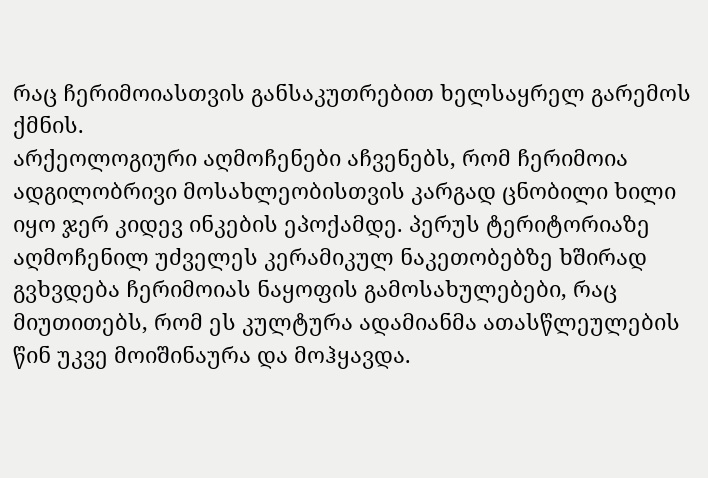რაც ჩერიმოიასთვის განსაკუთრებით ხელსაყრელ გარემოს ქმნის.
არქეოლოგიური აღმოჩენები აჩვენებს, რომ ჩერიმოია ადგილობრივი მოსახლეობისთვის კარგად ცნობილი ხილი იყო ჯერ კიდევ ინკების ეპოქამდე. პერუს ტერიტორიაზე აღმოჩენილ უძველეს კერამიკულ ნაკეთობებზე ხშირად გვხვდება ჩერიმოიას ნაყოფის გამოსახულებები, რაც მიუთითებს, რომ ეს კულტურა ადამიანმა ათასწლეულების წინ უკვე მოიშინაურა და მოჰყავდა.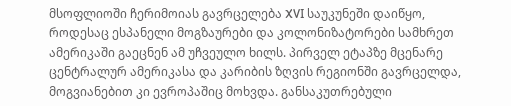მსოფლიოში ჩერიმოიას გავრცელება XVI საუკუნეში დაიწყო, როდესაც ესპანელი მოგზაურები და კოლონიზატორები სამხრეთ ამერიკაში გაეცნენ ამ უჩვეულო ხილს. პირველ ეტაპზე მცენარე ცენტრალურ ამერიკასა და კარიბის ზღვის რეგიონში გავრცელდა, მოგვიანებით კი ევროპაშიც მოხვდა. განსაკუთრებული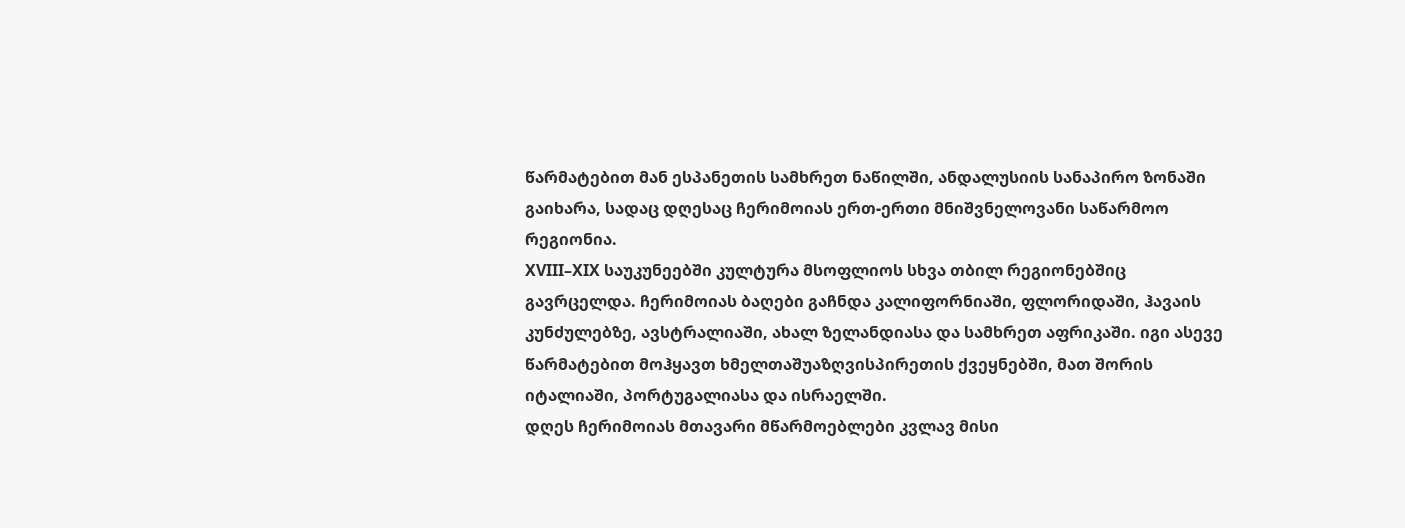წარმატებით მან ესპანეთის სამხრეთ ნაწილში, ანდალუსიის სანაპირო ზონაში გაიხარა, სადაც დღესაც ჩერიმოიას ერთ-ერთი მნიშვნელოვანი საწარმოო რეგიონია.
XVIII–XIX საუკუნეებში კულტურა მსოფლიოს სხვა თბილ რეგიონებშიც გავრცელდა. ჩერიმოიას ბაღები გაჩნდა კალიფორნიაში, ფლორიდაში, ჰავაის კუნძულებზე, ავსტრალიაში, ახალ ზელანდიასა და სამხრეთ აფრიკაში. იგი ასევე წარმატებით მოჰყავთ ხმელთაშუაზღვისპირეთის ქვეყნებში, მათ შორის იტალიაში, პორტუგალიასა და ისრაელში.
დღეს ჩერიმოიას მთავარი მწარმოებლები კვლავ მისი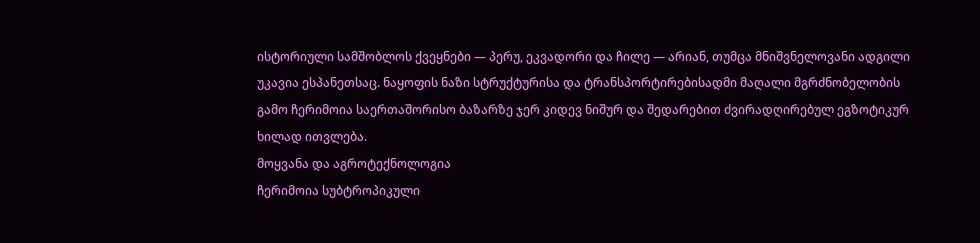ისტორიული სამშობლოს ქვეყნები — პერუ, ეკვადორი და ჩილე — არიან, თუმცა მნიშვნელოვანი ადგილი უკავია ესპანეთსაც. ნაყოფის ნაზი სტრუქტურისა და ტრანსპორტირებისადმი მაღალი მგრძნობელობის გამო ჩერიმოია საერთაშორისო ბაზარზე ჯერ კიდევ ნიშურ და შედარებით ძვირადღირებულ ეგზოტიკურ ხილად ითვლება.
მოყვანა და აგროტექნოლოგია
ჩერიმოია სუბტროპიკული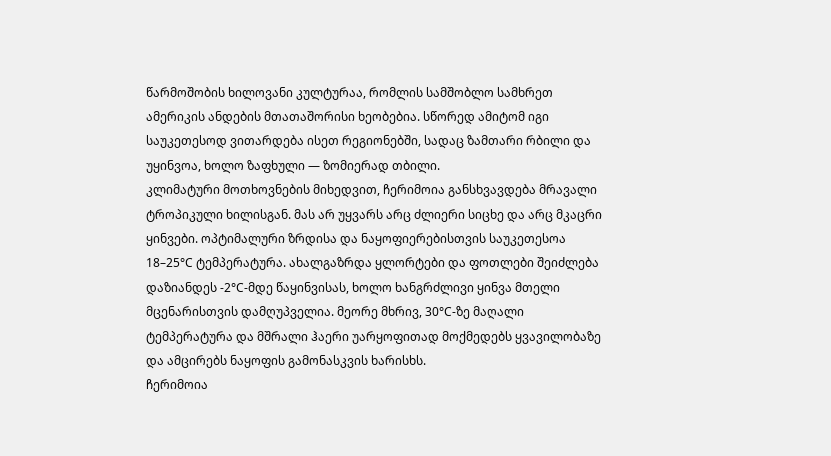წარმოშობის ხილოვანი კულტურაა, რომლის სამშობლო სამხრეთ ამერიკის ანდების მთათაშორისი ხეობებია. სწორედ ამიტომ იგი საუკეთესოდ ვითარდება ისეთ რეგიონებში, სადაც ზამთარი რბილი და უყინვოა, ხოლო ზაფხული — ზომიერად თბილი.
კლიმატური მოთხოვნების მიხედვით, ჩერიმოია განსხვავდება მრავალი ტროპიკული ხილისგან. მას არ უყვარს არც ძლიერი სიცხე და არც მკაცრი ყინვები. ოპტიმალური ზრდისა და ნაყოფიერებისთვის საუკეთესოა 18–25°C ტემპერატურა. ახალგაზრდა ყლორტები და ფოთლები შეიძლება დაზიანდეს -2°C-მდე წაყინვისას, ხოლო ხანგრძლივი ყინვა მთელი მცენარისთვის დამღუპველია. მეორე მხრივ, 30°C-ზე მაღალი ტემპერატურა და მშრალი ჰაერი უარყოფითად მოქმედებს ყვავილობაზე და ამცირებს ნაყოფის გამონასკვის ხარისხს.
ჩერიმოია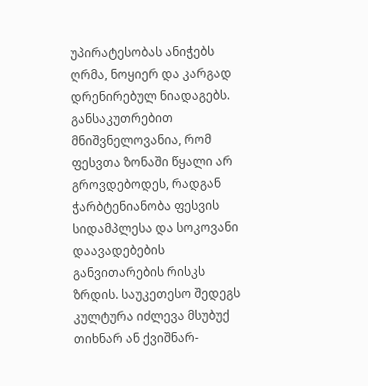უპირატესობას ანიჭებს ღრმა, ნოყიერ და კარგად დრენირებულ ნიადაგებს. განსაკუთრებით მნიშვნელოვანია, რომ ფესვთა ზონაში წყალი არ გროვდებოდეს, რადგან ჭარბტენიანობა ფესვის სიდამპლესა და სოკოვანი დაავადებების განვითარების რისკს ზრდის. საუკეთესო შედეგს კულტურა იძლევა მსუბუქ თიხნარ ან ქვიშნარ-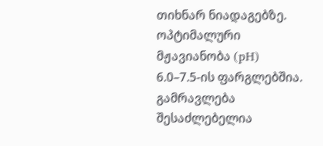თიხნარ ნიადაგებზე. ოპტიმალური მჟავიანობა (pH) 6.0–7.5-ის ფარგლებშია.
გამრავლება შესაძლებელია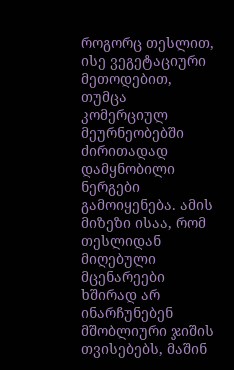როგორც თესლით, ისე ვეგეტაციური მეთოდებით, თუმცა კომერციულ მეურნეობებში ძირითადად დამყნობილი ნერგები გამოიყენება. ამის მიზეზი ისაა, რომ თესლიდან მიღებული მცენარეები ხშირად არ ინარჩუნებენ მშობლიური ჯიშის თვისებებს, მაშინ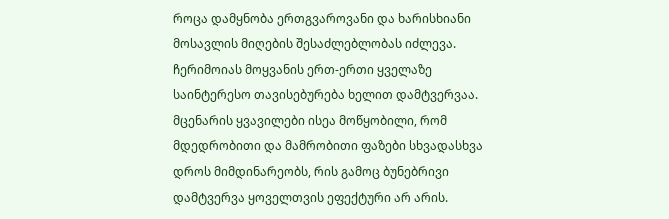როცა დამყნობა ერთგვაროვანი და ხარისხიანი მოსავლის მიღების შესაძლებლობას იძლევა.
ჩერიმოიას მოყვანის ერთ-ერთი ყველაზე საინტერესო თავისებურება ხელით დამტვერვაა. მცენარის ყვავილები ისეა მოწყობილი, რომ მდედრობითი და მამრობითი ფაზები სხვადასხვა დროს მიმდინარეობს, რის გამოც ბუნებრივი დამტვერვა ყოველთვის ეფექტური არ არის.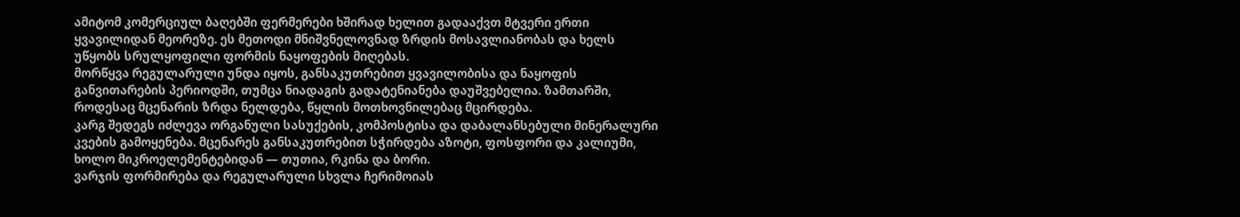ამიტომ კომერციულ ბაღებში ფერმერები ხშირად ხელით გადააქვთ მტვერი ერთი ყვავილიდან მეორეზე. ეს მეთოდი მნიშვნელოვნად ზრდის მოსავლიანობას და ხელს უწყობს სრულყოფილი ფორმის ნაყოფების მიღებას.
მორწყვა რეგულარული უნდა იყოს, განსაკუთრებით ყვავილობისა და ნაყოფის განვითარების პერიოდში, თუმცა ნიადაგის გადატენიანება დაუშვებელია. ზამთარში, როდესაც მცენარის ზრდა ნელდება, წყლის მოთხოვნილებაც მცირდება.
კარგ შედეგს იძლევა ორგანული სასუქების, კომპოსტისა და დაბალანსებული მინერალური კვების გამოყენება. მცენარეს განსაკუთრებით სჭირდება აზოტი, ფოსფორი და კალიუმი, ხოლო მიკროელემენტებიდან — თუთია, რკინა და ბორი.
ვარჯის ფორმირება და რეგულარული სხვლა ჩერიმოიას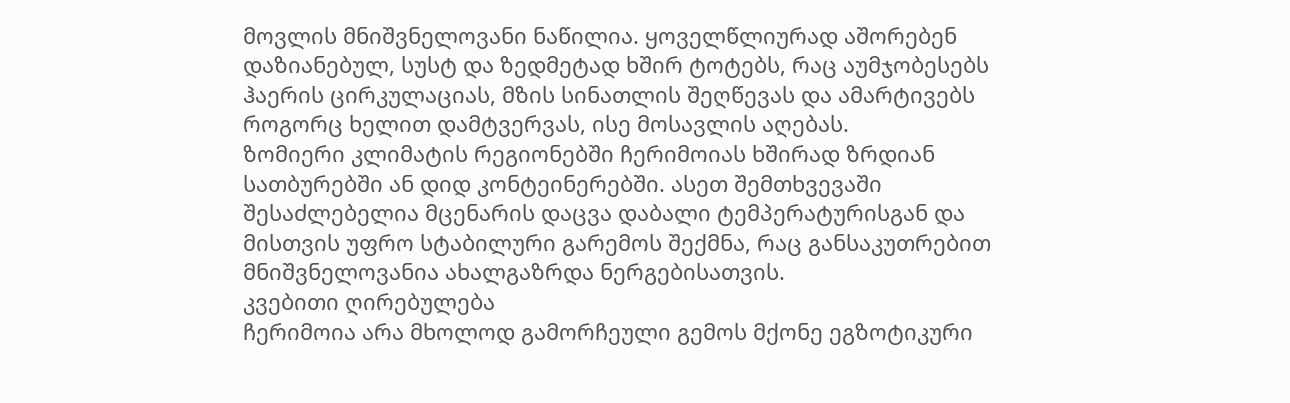მოვლის მნიშვნელოვანი ნაწილია. ყოველწლიურად აშორებენ დაზიანებულ, სუსტ და ზედმეტად ხშირ ტოტებს, რაც აუმჯობესებს ჰაერის ცირკულაციას, მზის სინათლის შეღწევას და ამარტივებს როგორც ხელით დამტვერვას, ისე მოსავლის აღებას.
ზომიერი კლიმატის რეგიონებში ჩერიმოიას ხშირად ზრდიან სათბურებში ან დიდ კონტეინერებში. ასეთ შემთხვევაში შესაძლებელია მცენარის დაცვა დაბალი ტემპერატურისგან და მისთვის უფრო სტაბილური გარემოს შექმნა, რაც განსაკუთრებით მნიშვნელოვანია ახალგაზრდა ნერგებისათვის.
კვებითი ღირებულება
ჩერიმოია არა მხოლოდ გამორჩეული გემოს მქონე ეგზოტიკური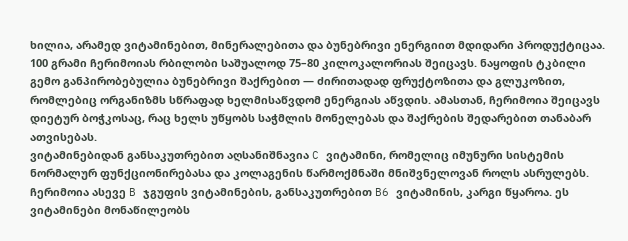ხილია, არამედ ვიტამინებით, მინერალებითა და ბუნებრივი ენერგიით მდიდარი პროდუქტიცაა.
100 გრამი ჩერიმოიას რბილობი საშუალოდ 75–80 კილოკალორიას შეიცავს. ნაყოფის ტკბილი გემო განპირობებულია ბუნებრივი შაქრებით — ძირითადად ფრუქტოზითა და გლუკოზით, რომლებიც ორგანიზმს სწრაფად ხელმისაწვდომ ენერგიას აწვდის. ამასთან, ჩერიმოია შეიცავს დიეტურ ბოჭკოსაც, რაც ხელს უწყობს საჭმლის მონელებას და შაქრების შედარებით თანაბარ ათვისებას.
ვიტამინებიდან განსაკუთრებით აღსანიშნავია C ვიტამინი, რომელიც იმუნური სისტემის ნორმალურ ფუნქციონირებასა და კოლაგენის წარმოქმნაში მნიშვნელოვან როლს ასრულებს. ჩერიმოია ასევე B ჯგუფის ვიტამინების, განსაკუთრებით B6 ვიტამინის, კარგი წყაროა. ეს ვიტამინები მონაწილეობს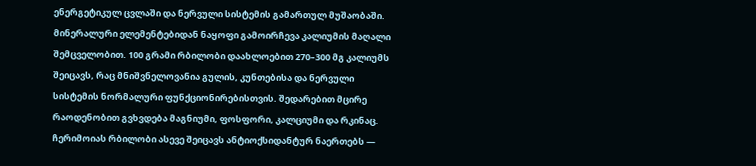ენერგეტიკულ ცვლაში და ნერვული სისტემის გამართულ მუშაობაში.
მინერალური ელემენტებიდან ნაყოფი გამოირჩევა კალიუმის მაღალი შემცველობით. 100 გრამი რბილობი დაახლოებით 270–300 მგ კალიუმს შეიცავს, რაც მნიშვნელოვანია გულის, კუნთებისა და ნერვული სისტემის ნორმალური ფუნქციონირებისთვის. შედარებით მცირე რაოდენობით გვხვდება მაგნიუმი, ფოსფორი, კალციუმი და რკინაც.
ჩერიმოიას რბილობი ასევე შეიცავს ანტიოქსიდანტურ ნაერთებს —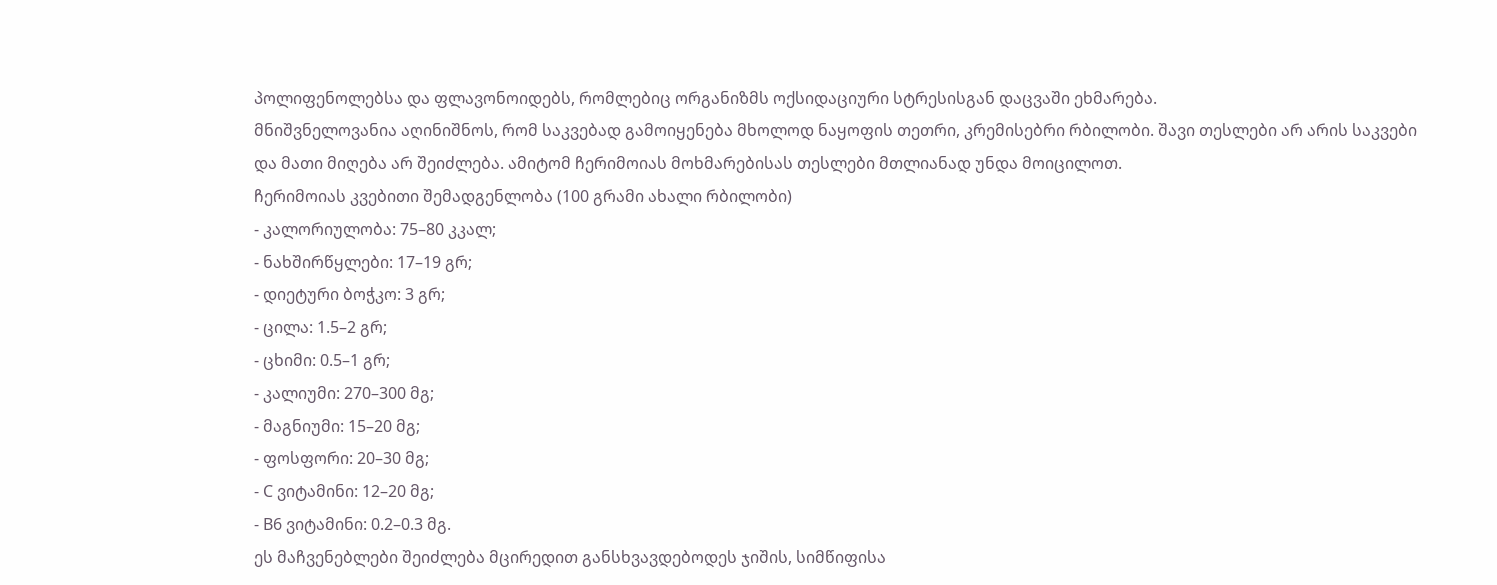პოლიფენოლებსა და ფლავონოიდებს, რომლებიც ორგანიზმს ოქსიდაციური სტრესისგან დაცვაში ეხმარება.
მნიშვნელოვანია აღინიშნოს, რომ საკვებად გამოიყენება მხოლოდ ნაყოფის თეთრი, კრემისებრი რბილობი. შავი თესლები არ არის საკვები და მათი მიღება არ შეიძლება. ამიტომ ჩერიმოიას მოხმარებისას თესლები მთლიანად უნდა მოიცილოთ.
ჩერიმოიას კვებითი შემადგენლობა (100 გრამი ახალი რბილობი)
- კალორიულობა: 75–80 კკალ;
- ნახშირწყლები: 17–19 გრ;
- დიეტური ბოჭკო: 3 გრ;
- ცილა: 1.5–2 გრ;
- ცხიმი: 0.5–1 გრ;
- კალიუმი: 270–300 მგ;
- მაგნიუმი: 15–20 მგ;
- ფოსფორი: 20–30 მგ;
- C ვიტამინი: 12–20 მგ;
- B6 ვიტამინი: 0.2–0.3 მგ.
ეს მაჩვენებლები შეიძლება მცირედით განსხვავდებოდეს ჯიშის, სიმწიფისა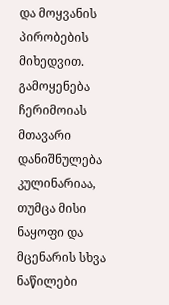და მოყვანის პირობების მიხედვით.
გამოყენება
ჩერიმოიას მთავარი დანიშნულება კულინარიაა, თუმცა მისი ნაყოფი და მცენარის სხვა ნაწილები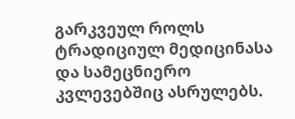გარკვეულ როლს ტრადიციულ მედიცინასა და სამეცნიერო კვლევებშიც ასრულებს.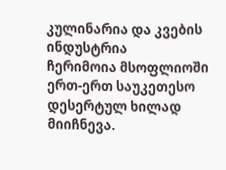კულინარია და კვების ინდუსტრია
ჩერიმოია მსოფლიოში ერთ-ერთ საუკეთესო დესერტულ ხილად მიიჩნევა.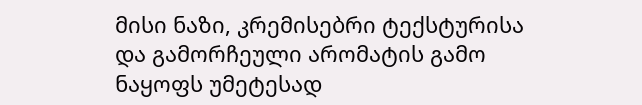მისი ნაზი, კრემისებრი ტექსტურისა და გამორჩეული არომატის გამო ნაყოფს უმეტესად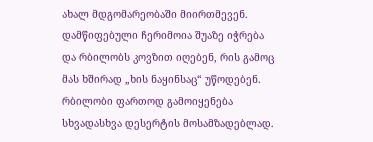ახალ მდგომარეობაში მიირთმევენ. დამწიფებული ჩერიმოია შუაზე იჭრება და რბილობს კოვზით იღებენ, რის გამოც მას ხშირად „ხის ნაყინსაც“ უწოდებენ.
რბილობი ფართოდ გამოიყენება სხვადასხვა დესერტის მოსამზადებლად.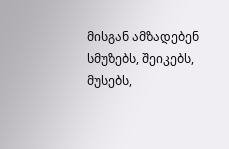მისგან ამზადებენ სმუზებს, შეიკებს, მუსებს,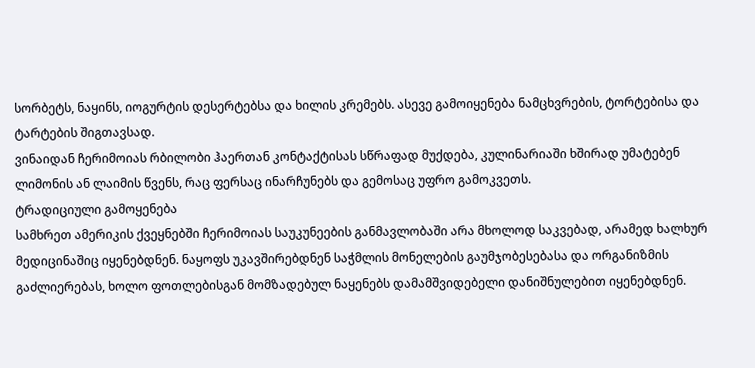სორბეტს, ნაყინს, იოგურტის დესერტებსა და ხილის კრემებს. ასევე გამოიყენება ნამცხვრების, ტორტებისა და ტარტების შიგთავსად.
ვინაიდან ჩერიმოიას რბილობი ჰაერთან კონტაქტისას სწრაფად მუქდება, კულინარიაში ხშირად უმატებენ ლიმონის ან ლაიმის წვენს, რაც ფერსაც ინარჩუნებს და გემოსაც უფრო გამოკვეთს.
ტრადიციული გამოყენება
სამხრეთ ამერიკის ქვეყნებში ჩერიმოიას საუკუნეების განმავლობაში არა მხოლოდ საკვებად, არამედ ხალხურ მედიცინაშიც იყენებდნენ. ნაყოფს უკავშირებდნენ საჭმლის მონელების გაუმჯობესებასა და ორგანიზმის გაძლიერებას, ხოლო ფოთლებისგან მომზადებულ ნაყენებს დამამშვიდებელი დანიშნულებით იყენებდნენ.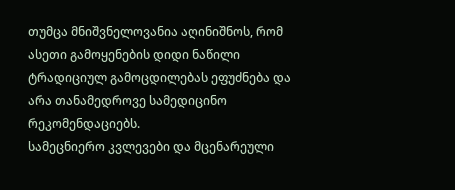თუმცა მნიშვნელოვანია აღინიშნოს, რომ ასეთი გამოყენების დიდი ნაწილი ტრადიციულ გამოცდილებას ეფუძნება და არა თანამედროვე სამედიცინო რეკომენდაციებს.
სამეცნიერო კვლევები და მცენარეული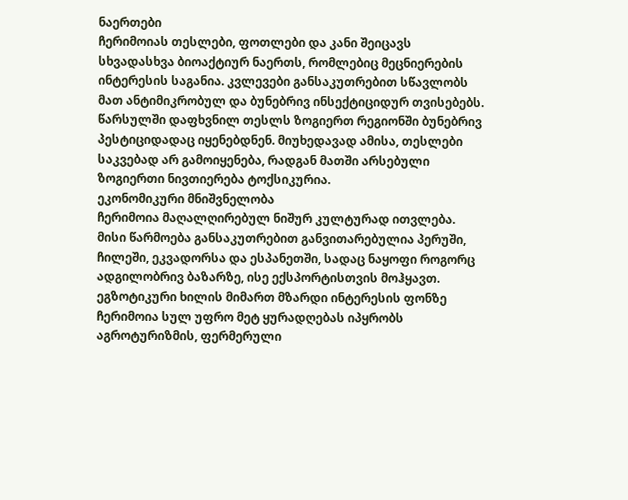ნაერთები
ჩერიმოიას თესლები, ფოთლები და კანი შეიცავს სხვადასხვა ბიოაქტიურ ნაერთს, რომლებიც მეცნიერების ინტერესის საგანია. კვლევები განსაკუთრებით სწავლობს მათ ანტიმიკრობულ და ბუნებრივ ინსექტიციდურ თვისებებს.
წარსულში დაფხვნილ თესლს ზოგიერთ რეგიონში ბუნებრივ პესტიციდადაც იყენებდნენ. მიუხედავად ამისა, თესლები საკვებად არ გამოიყენება, რადგან მათში არსებული ზოგიერთი ნივთიერება ტოქსიკურია.
ეკონომიკური მნიშვნელობა
ჩერიმოია მაღალღირებულ ნიშურ კულტურად ითვლება. მისი წარმოება განსაკუთრებით განვითარებულია პერუში, ჩილეში, ეკვადორსა და ესპანეთში, სადაც ნაყოფი როგორც ადგილობრივ ბაზარზე, ისე ექსპორტისთვის მოჰყავთ.
ეგზოტიკური ხილის მიმართ მზარდი ინტერესის ფონზე ჩერიმოია სულ უფრო მეტ ყურადღებას იპყრობს აგროტურიზმის, ფერმერული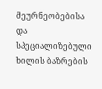მეურნეობებისა და სპეციალიზებული ხილის ბაზრების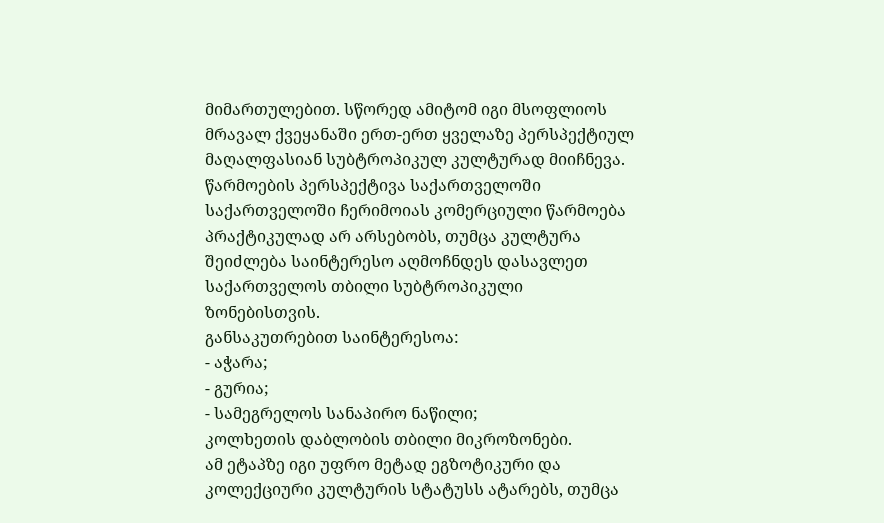მიმართულებით. სწორედ ამიტომ იგი მსოფლიოს მრავალ ქვეყანაში ერთ-ერთ ყველაზე პერსპექტიულ მაღალფასიან სუბტროპიკულ კულტურად მიიჩნევა.
წარმოების პერსპექტივა საქართველოში
საქართველოში ჩერიმოიას კომერციული წარმოება პრაქტიკულად არ არსებობს, თუმცა კულტურა შეიძლება საინტერესო აღმოჩნდეს დასავლეთ საქართველოს თბილი სუბტროპიკული ზონებისთვის.
განსაკუთრებით საინტერესოა:
- აჭარა;
- გურია;
- სამეგრელოს სანაპირო ნაწილი;
კოლხეთის დაბლობის თბილი მიკროზონები.
ამ ეტაპზე იგი უფრო მეტად ეგზოტიკური და კოლექციური კულტურის სტატუსს ატარებს, თუმცა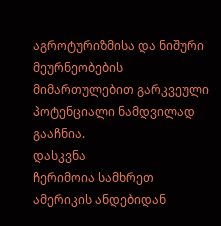აგროტურიზმისა და ნიშური მეურნეობების მიმართულებით გარკვეული პოტენციალი ნამდვილად გააჩნია.
დასკვნა
ჩერიმოია სამხრეთ ამერიკის ანდებიდან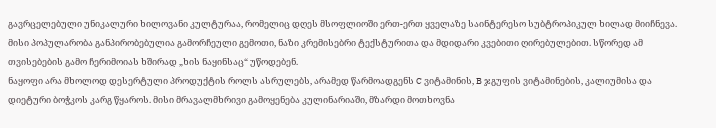გავრცელებული უნიკალური ხილოვანი კულტურაა, რომელიც დღეს მსოფლიოში ერთ-ერთ ყველაზე საინტერესო სუბტროპიკულ ხილად მიიჩნევა. მისი პოპულარობა განპირობებულია გამორჩეული გემოთი, ნაზი კრემისებრი ტექსტურითა და მდიდარი კვებითი ღირებულებით. სწორედ ამ თვისებების გამო ჩერიმოიას ხშირად „ხის ნაყინსაც“ უწოდებენ.
ნაყოფი არა მხოლოდ დესერტული პროდუქტის როლს ასრულებს, არამედ წარმოადგენს C ვიტამინის, B ჯგუფის ვიტამინების, კალიუმისა და დიეტური ბოჭკოს კარგ წყაროს. მისი მრავალმხრივი გამოყენება კულინარიაში, მზარდი მოთხოვნა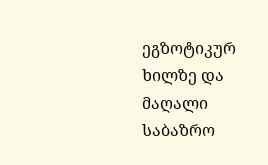ეგზოტიკურ ხილზე და მაღალი საბაზრო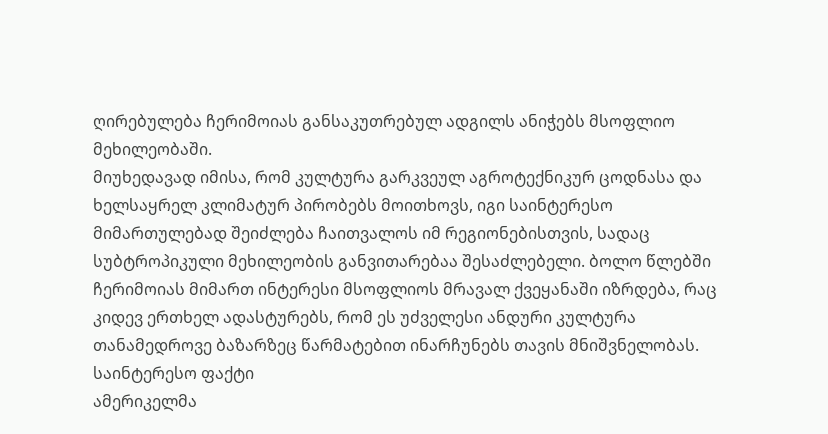ღირებულება ჩერიმოიას განსაკუთრებულ ადგილს ანიჭებს მსოფლიო მეხილეობაში.
მიუხედავად იმისა, რომ კულტურა გარკვეულ აგროტექნიკურ ცოდნასა და ხელსაყრელ კლიმატურ პირობებს მოითხოვს, იგი საინტერესო მიმართულებად შეიძლება ჩაითვალოს იმ რეგიონებისთვის, სადაც სუბტროპიკული მეხილეობის განვითარებაა შესაძლებელი. ბოლო წლებში ჩერიმოიას მიმართ ინტერესი მსოფლიოს მრავალ ქვეყანაში იზრდება, რაც კიდევ ერთხელ ადასტურებს, რომ ეს უძველესი ანდური კულტურა თანამედროვე ბაზარზეც წარმატებით ინარჩუნებს თავის მნიშვნელობას.
საინტერესო ფაქტი
ამერიკელმა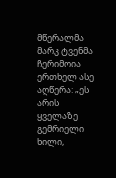მწერალმა მარკ ტვენმა ჩერიმოია ერთხელ ასე აღწერა: „ეს არის ყველაზე გემრიელი ხილი,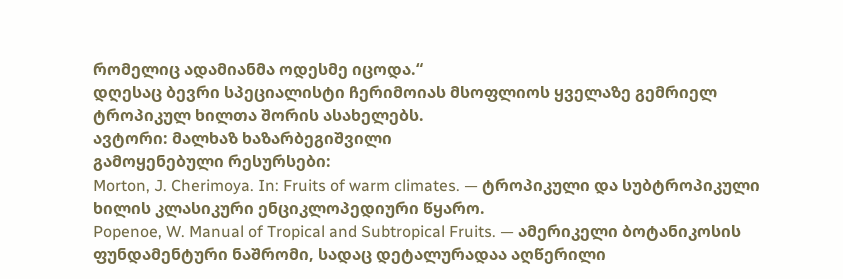რომელიც ადამიანმა ოდესმე იცოდა.“
დღესაც ბევრი სპეციალისტი ჩერიმოიას მსოფლიოს ყველაზე გემრიელ ტროპიკულ ხილთა შორის ასახელებს.
ავტორი: მალხაზ ხაზარბეგიშვილი
გამოყენებული რესურსები:
Morton, J. Cherimoya. In: Fruits of warm climates. — ტროპიკული და სუბტროპიკული ხილის კლასიკური ენციკლოპედიური წყარო.
Popenoe, W. Manual of Tropical and Subtropical Fruits. — ამერიკელი ბოტანიკოსის ფუნდამენტური ნაშრომი, სადაც დეტალურადაა აღწერილი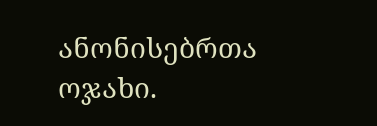ანონისებრთა ოჯახი.